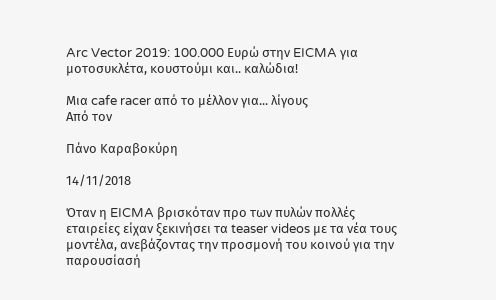Arc Vector 2019: 100.000 Ευρώ στην EICMA για μοτοσυκλέτα, κουστούμι και.. καλώδια!

Μια cafe racer από το μέλλον για... λίγους
Από τον

Πάνο Καραβοκύρη

14/11/2018

Όταν η EICMA βρισκόταν προ των πυλών πολλές εταιρείες είχαν ξεκινήσει τα teaser videos με τα νέα τους μοντέλα, ανεβάζοντας την προσμονή του κοινού για την παρουσίασή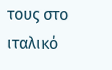τους στο ιταλικό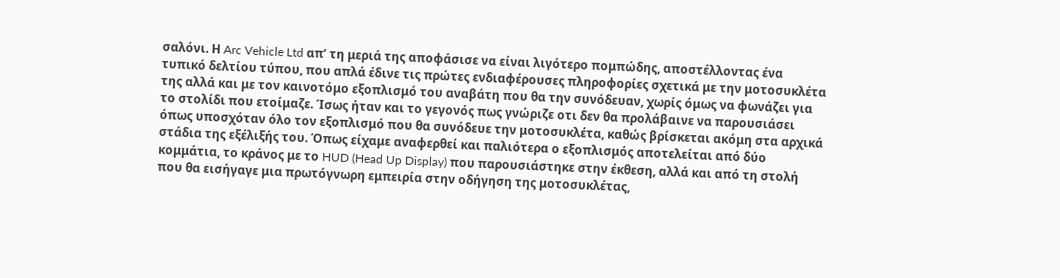σαλόνι. Η Arc Vehicle Ltd απ’ τη μεριά της αποφάσισε να είναι λιγότερο πομπώδης, αποστέλλοντας ένα τυπικό δελτίου τύπου, που απλά έδινε τις πρώτες ενδιαφέρουσες πληροφορίες σχετικά με την μοτοσυκλέτα της αλλά και με τον καινοτόμο εξοπλισμό του αναβάτη που θα την συνόδευαν, χωρίς όμως να φωνάζει για το στολίδι που ετοίμαζε. Ίσως ήταν και το γεγονός πως γνώριζε οτι δεν θα προλάβαινε να παρουσιάσει όπως υποσχόταν όλο τον εξοπλισμό που θα συνόδευε την μοτοσυκλέτα, καθώς βρίσκεται ακόμη στα αρχικά στάδια της εξέλιξής του. Όπως είχαμε αναφερθεί και παλιότερα ο εξοπλισμός αποτελείται από δύο κομμάτια, το κράνος με το HUD (Head Up Display) που παρουσιάστηκε στην έκθεση, αλλά και από τη στολή που θα εισήγαγε μια πρωτόγνωρη εμπειρία στην οδήγηση της μοτοσυκλέτας,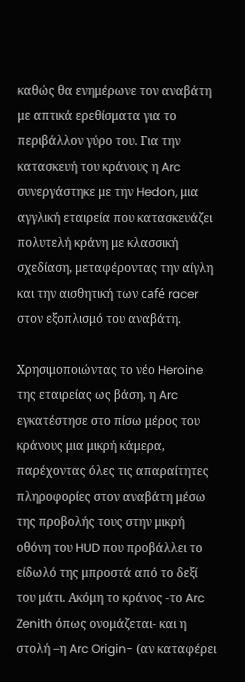καθώς θα ενημέρωνε τον αναβάτη με απτικά ερεθίσματα για το περιβάλλον γύρο του. Για την κατασκευή του κράνους η Arc συνεργάστηκε με την Hedon, μια αγγλική εταιρεία που κατασκευάζει πολυτελή κράνη με κλασσική σχεδίαση, μεταφέροντας την αίγλη και την αισθητική των café racer στον εξοπλισμό του αναβάτη.

Χρησιμοποιώντας το νέο Heroine της εταιρείας ως βάση, η Arc εγκατέστησε στο πίσω μέρος του κράνους μια μικρή κάμερα, παρέχοντας όλες τις απαραίτητες πληροφορίες στον αναβάτη μέσω της προβολής τους στην μικρή οθόνη του HUD που προβάλλει το είδωλό της μπροστά από το δεξί του μάτι. Ακόμη το κράνος -το Arc Zenith όπως ονομάζεται- και η στολή –η Arc Origin- (αν καταφέρει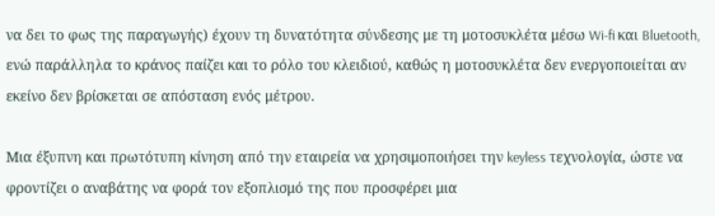να δει το φως της παραγωγής) έχουν τη δυνατότητα σύνδεσης με τη μοτοσυκλέτα μέσω Wi-fi και Bluetooth, ενώ παράλληλα το κράνος παίζει και το ρόλο του κλειδιού, καθώς η μοτοσυκλέτα δεν ενεργοποιείται αν εκείνο δεν βρίσκεται σε απόσταση ενός μέτρου.

Μια έξυπνη και πρωτότυπη κίνηση από την εταιρεία να χρησιμοποιήσει την keyless τεχνολογία, ώστε να φροντίζει ο αναβάτης να φορά τον εξοπλισμό της που προσφέρει μια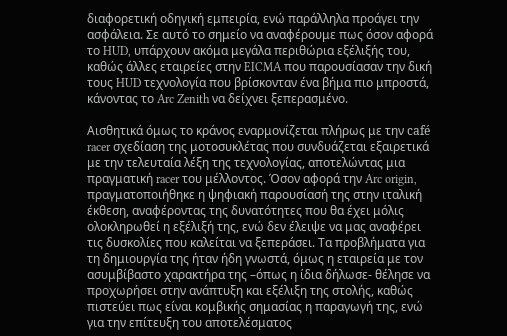διαφορετική οδηγική εμπειρία, ενώ παράλληλα προάγει την ασφάλεια. Σε αυτό το σημείο να αναφέρουμε πως όσον αφορά το HUD, υπάρχουν ακόμα μεγάλα περιθώρια εξέλιξής του, καθώς άλλες εταιρείες στην EICMA που παρουσίασαν την δική τους HUD τεχνολογία που βρίσκονταν ένα βήμα πιο μπροστά, κάνοντας το Arc Zenith να δείχνει ξεπερασμένο.

Αισθητικά όμως το κράνος εναρμονίζεται πλήρως με την café racer σχεδίαση της μοτοσυκλέτας που συνδυάζεται εξαιρετικά με την τελευταία λέξη της τεχνολογίας, αποτελώντας μια πραγματική racer του μέλλοντος. Όσον αφορά την Arc origin, πραγματοποιήθηκε η ψηφιακή παρουσίασή της στην ιταλική έκθεση, αναφέροντας της δυνατότητες που θα έχει μόλις ολοκληρωθεί η εξέλιξή της, ενώ δεν έλειψε να μας αναφέρει τις δυσκολίες που καλείται να ξεπεράσει. Τα προβλήματα για τη δημιουργία της ήταν ήδη γνωστά, όμως η εταιρεία με τον ασυμβίβαστο χαρακτήρα της –όπως η ίδια δήλωσε- θέλησε να προχωρήσει στην ανάπτυξη και εξέλιξη της στολής, καθώς πιστεύει πως είναι κομβικής σημασίας η παραγωγή της, ενώ για την επίτευξη του αποτελέσματος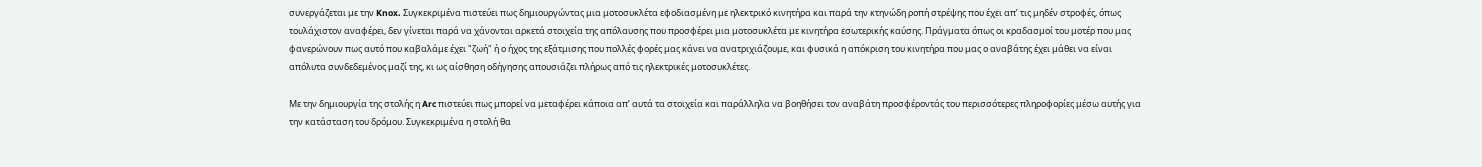συνεργάζεται με την Knox. Συγκεκριμένα πιστεύει πως δημιουργώντας μια μοτοσυκλέτα εφοδιασμένη με ηλεκτρικό κινητήρα και παρά την κτηνώδη ροπή στρέψης που έχει απ’ τις μηδέν στροφές, όπως τουλάχιστον αναφέρει, δεν γίνεται παρά να χάνονται αρκετά στοιχεία της απόλαυσης που προσφέρει μια μοτοσυκλέτα με κινητήρα εσωτερικής καύσης. Πράγματα όπως οι κραδασμοί του μοτέρ που μας φανερώνουν πως αυτό που καβαλάμε έχει "ζωή" ή ο ήχος της εξάτμισης που πολλές φορές μας κάνει να ανατριχιάζουμε, και φυσικά η απόκριση του κινητήρα που μας ο αναβάτης έχει μάθει να είναι απόλυτα συνδεδεμένος μαζί της, κι ως αίσθηση οδήγησης απουσιάζει πλήρως από τις ηλεκτρικές μοτοσυκλέτες.

Με την δημιουργία της στολής η Arc πιστεύει πως μπορεί να μεταφέρει κάποια απ’ αυτά τα στοιχεία και παράλληλα να βοηθήσει τον αναβάτη προσφέροντάς του περισσότερες πληροφορίες μέσω αυτής για την κατάσταση του δρόμου. Συγκεκριμένα η στολή θα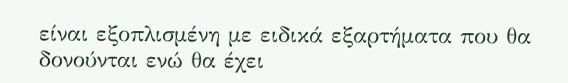είναι εξοπλισμένη με ειδικά εξαρτήματα που θα δονούνται ενώ θα έχει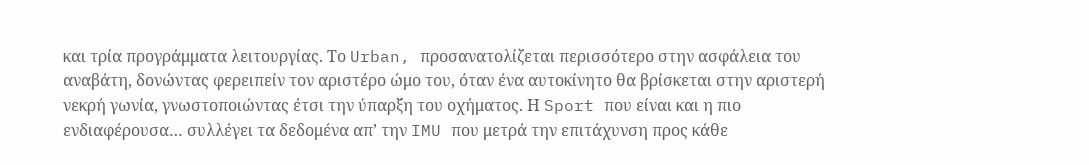και τρία προγράμματα λειτουργίας. Το Urban, προσανατολίζεται περισσότερο στην ασφάλεια του αναβάτη, δονώντας φερειπείν τον αριστέρο ώμο του, όταν ένα αυτοκίνητο θα βρίσκεται στην αριστερή νεκρή γωνία, γνωστοποιώντας έτσι την ύπαρξη του οχήματος. Η Sport που είναι και η πιο ενδιαφέρουσα… συλλέγει τα δεδομένα απ’ την IMU που μετρά την επιτάχυνση προς κάθε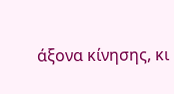άξονα κίνησης, κι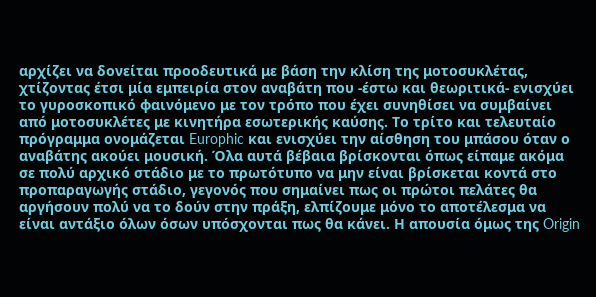αρχίζει να δονείται προοδευτικά με βάση την κλίση της μοτοσυκλέτας, χτίζοντας έτσι μία εμπειρία στον αναβάτη που -έστω και θεωριτικά- ενισχύει το γυροσκοπικό φαινόμενο με τον τρόπο που έχει συνηθίσει να συμβαίνει από μοτοσυκλέτες με κινητήρα εσωτερικής καύσης. Το τρίτο και τελευταίο πρόγραμμα ονομάζεται Europhic και ενισχύει την αίσθηση του μπάσου όταν ο αναβάτης ακούει μουσική. Όλα αυτά βέβαια βρίσκονται όπως είπαμε ακόμα σε πολύ αρχικό στάδιο με το πρωτότυπο να μην είναι βρίσκεται κοντά στο προπαραγωγής στάδιο, γεγονός που σημαίνει πως οι πρώτοι πελάτες θα αργήσουν πολύ να το δούν στην πράξη, ελπίζουμε μόνο το αποτέλεσμα να είναι αντάξιο όλων όσων υπόσχονται πως θα κάνει. Η απουσία όμως της Origin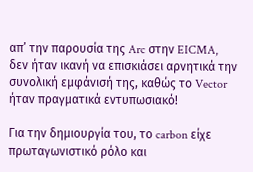απ’ την παρουσία της Arc στην EICMA, δεν ήταν ικανή να επισκιάσει αρνητικά την συνολική εμφάνισή της, καθώς το Vector ήταν πραγματικά εντυπωσιακό!

Για την δημιουργία του, το carbon είχε πρωταγωνιστικό ρόλο και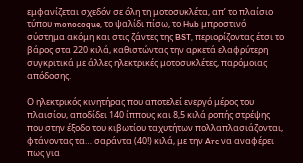εμφανίζεται σχεδόν σε όλη τη μοτοσυκλέτα, απ’ το πλαίσιο τύπου monocoque, το ψαλίδι πίσω, το Hub μπροστινό σύστημα ακόμη και στις ζάντες της BST, περιορίζοντας έτσι το βάρος στα 220 κιλά, καθιστώντας την αρκετά ελαφρύτερη συγκριτικά με άλλες ηλεκτρικές μοτοσυκλέτες, παρόμοιας απόδοσης.

Ο ηλεκτρικός κινητήρας που αποτελεί ενεργό μέρος του πλαισίου, αποδίδει 140 ίππους και 8,5 κιλά ροπής στρέψης που στην έξοδο του κιβωτίου ταχυτήτων πολλαπλασιάζονται, φτάνοντας τα… σαράντα (40!) κιλά, με την Arc να αναφέρει πως για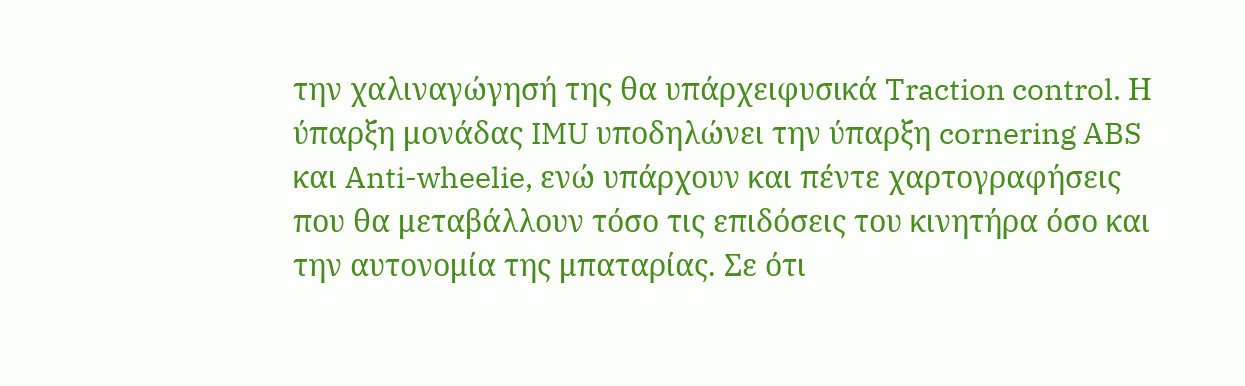την χαλιναγώγησή της θα υπάρχειφυσικά Traction control. Η ύπαρξη μονάδας IMU υποδηλώνει την ύπαρξη cornering ABS και Anti-wheelie, ενώ υπάρχουν και πέντε χαρτογραφήσεις που θα μεταβάλλουν τόσο τις επιδόσεις του κινητήρα όσο και την αυτονομία της μπαταρίας. Σε ότι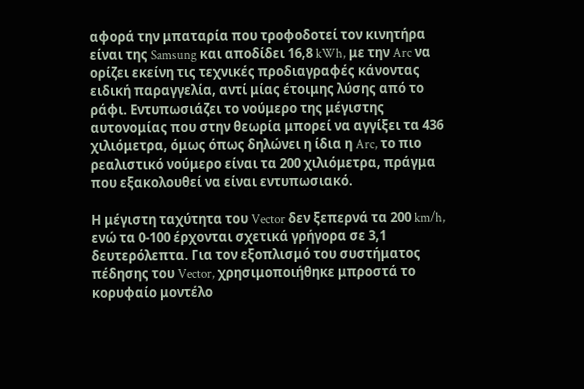αφορά την μπαταρία που τροφοδοτεί τον κινητήρα είναι της Samsung και αποδίδει 16,8 kWh, με την Arc να ορίζει εκείνη τις τεχνικές προδιαγραφές κάνοντας ειδική παραγγελία, αντί μίας έτοιμης λύσης από το ράφι. Εντυπωσιάζει το νούμερο της μέγιστης αυτονομίας που στην θεωρία μπορεί να αγγίξει τα 436 χιλιόμετρα, όμως όπως δηλώνει η ίδια η Arc, το πιο ρεαλιστικό νούμερο είναι τα 200 χιλιόμετρα, πράγμα που εξακολουθεί να είναι εντυπωσιακό.

Η μέγιστη ταχύτητα του Vector δεν ξεπερνά τα 200 km/h, ενώ τα 0-100 έρχονται σχετικά γρήγορα σε 3,1 δευτερόλεπτα. Για τον εξοπλισμό του συστήματος πέδησης του Vector, χρησιμοποιήθηκε μπροστά το κορυφαίο μοντέλο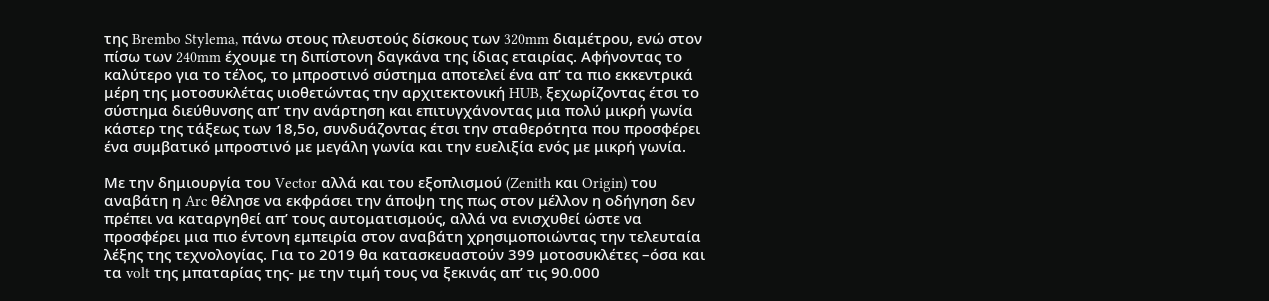της Brembo Stylema, πάνω στους πλευστούς δίσκους των 320mm διαμέτρου, ενώ στον πίσω των 240mm έχουμε τη διπίστονη δαγκάνα της ίδιας εταιρίας. Αφήνοντας το καλύτερο για το τέλος, το μπροστινό σύστημα αποτελεί ένα απ’ τα πιο εκκεντρικά μέρη της μοτοσυκλέτας υιοθετώντας την αρχιτεκτονική HUB, ξεχωρίζοντας έτσι το σύστημα διεύθυνσης απ’ την ανάρτηση και επιτυγχάνοντας μια πολύ μικρή γωνία κάστερ της τάξεως των 18,5ο, συνδυάζοντας έτσι την σταθερότητα που προσφέρει ένα συμβατικό μπροστινό με μεγάλη γωνία και την ευελιξία ενός με μικρή γωνία.

Με την δημιουργία του Vector αλλά και του εξοπλισμού (Zenith και Origin) του αναβάτη η Arc θέλησε να εκφράσει την άποψη της πως στον μέλλον η οδήγηση δεν πρέπει να καταργηθεί απ’ τους αυτοματισμούς, αλλά να ενισχυθεί ώστε να προσφέρει μια πιο έντονη εμπειρία στον αναβάτη χρησιμοποιώντας την τελευταία λέξης της τεχνολογίας. Για το 2019 θα κατασκευαστούν 399 μοτοσυκλέτες –όσα και τα volt της μπαταρίας της- με την τιμή τους να ξεκινάς απ’ τις 90.000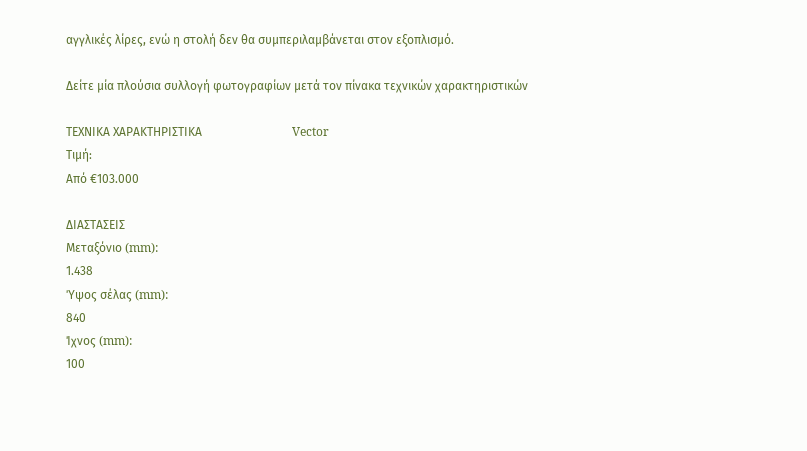αγγλικές λίρες, ενώ η στολή δεν θα συμπεριλαμβάνεται στον εξοπλισμό.

Δείτε μία πλούσια συλλογή φωτογραφίων μετά τον πίνακα τεχνικών χαρακτηριστικών

ΤΕΧΝΙΚΑ ΧΑΡΑΚΤΗΡΙΣΤΙΚΑ                              Vector
Τιμή:
Από €103.000

ΔΙΑΣΤΑΣΕΙΣ
Μεταξόνιο (mm):
1.438
Ύψος σέλας (mm):
840
Ίχνος (mm):
100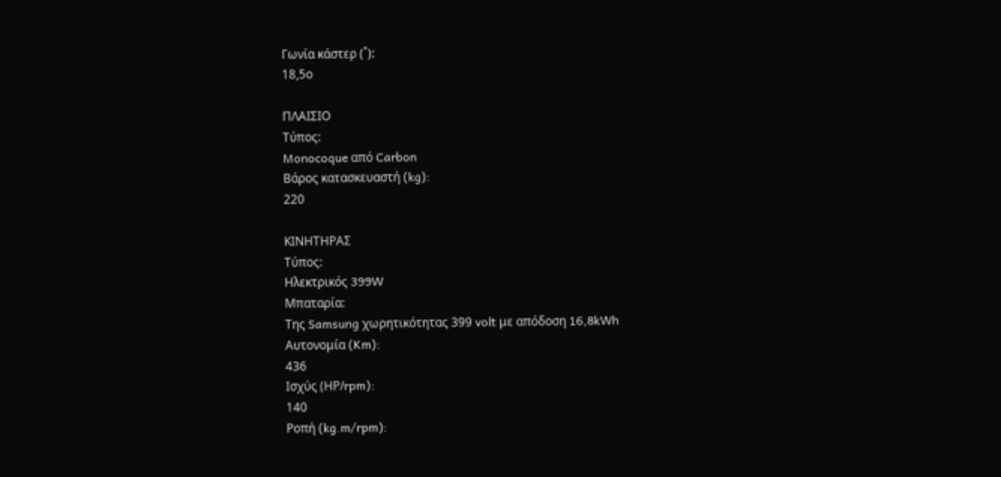Γωνία κάστερ (˚):
18,5ο

ΠΛΑΙΣΙΟ
Τύπος:
Monocoque από Carbon
Βάρος κατασκευαστή (kg):
220

ΚΙΝΗΤΗΡΑΣ
Τύπος:
Ηλεκτρικός 399W
Μπαταρία:
Της Samsung χωρητικότητας 399 volt με απόδοση 16,8kWh
Αυτονομία (Km):
436
Ισχύς (ΗΡ/rpm):
140
Ροπή (kg.m/rpm):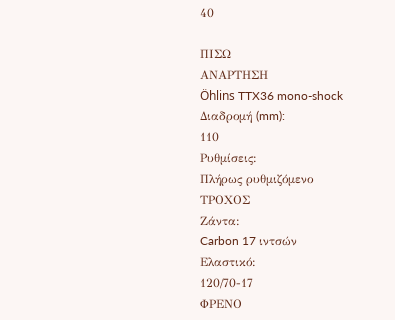40

ΠΙΣΩ
ΑΝΑΡΤΗΣΗ
Öhlins TTX36 mono-shock
Διαδρομή (mm):
110
Ρυθμίσεις:
Πλήρως ρυθμιζόμενο
ΤΡΟΧΟΣ
Ζάντα:
Carbon 17 ιντσών
Ελαστικό:
120/70-17
ΦΡΕΝΟ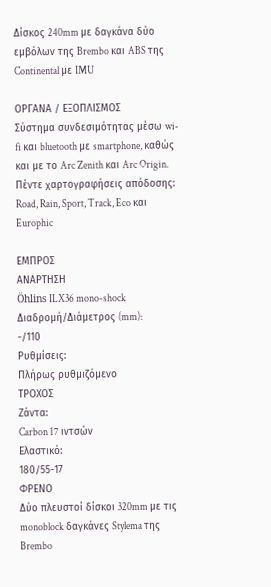Δίσκος 240mm με δαγκάνα δύο εμβόλων της Brembo και ABS της Continental με IMU

ΟΡΓΑΝΑ / ΕΞΟΠΛΙΣΜΟΣ
Σύστημα συνδεσιμότητας μέσω wi-fi και bluetooth με smartphone, καθώς και με το Arc Zenith και Arc Origin. Πέντε χαρτογραφήσεις απόδοσης: Road, Rain, Sport, Track, Eco και Europhic

ΕΜΠΡΟΣ
ΑΝΑΡΤΗΣΗ
Öhlins ILX36 mono-shock
Διαδρομή/Διάμετρος (mm):
-/110
Ρυθμίσεις:
Πλήρως ρυθμιζόμενο
ΤΡΟΧΟΣ
Ζάντα:
Carbon 17 ιντσών
Ελαστικό:
180/55-17
ΦΡΕΝΟ
Δύο πλευστοί δίσκοι 320mm με τις monoblock δαγκάνες Stylema της Brembo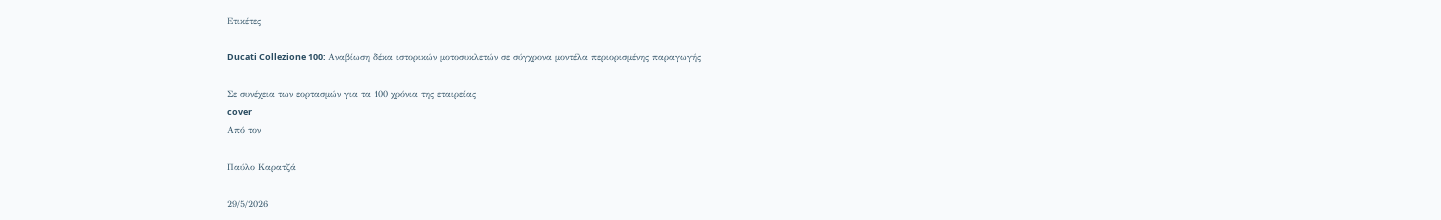Ετικέτες

Ducati Collezione 100: Αναβίωση δέκα ιστορικών μοτοσυκλετών σε σύγχρονα μοντέλα περιορισμένης παραγωγής

Σε συνέχεια των εορτασμών για τα 100 χρόνια της εταιρείας
cover
Από τον

Παύλο Καρατζά

29/5/2026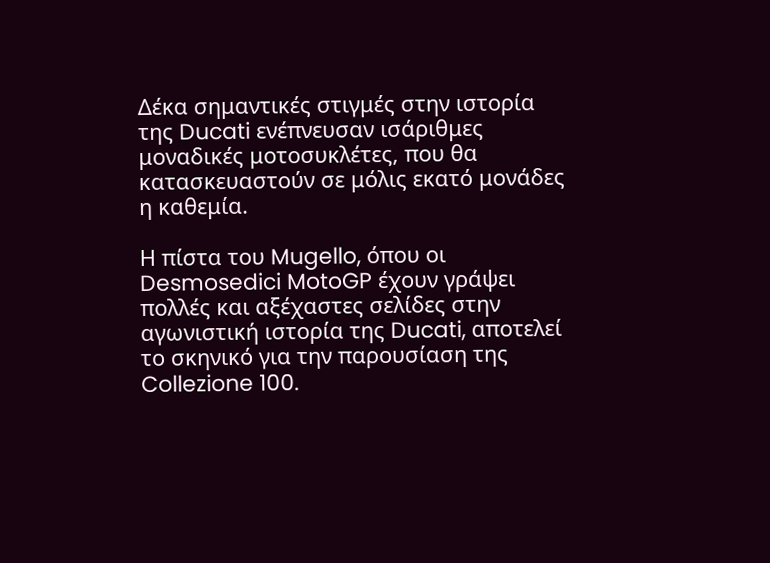Δέκα σημαντικές στιγμές στην ιστορία της Ducati ενέπνευσαν ισάριθμες μοναδικές μοτοσυκλέτες, που θα κατασκευαστούν σε μόλις εκατό μονάδες η καθεμία.

Η πίστα του Mugello, όπου οι Desmosedici MotoGP έχουν γράψει πολλές και αξέχαστες σελίδες στην αγωνιστική ιστορία της Ducati, αποτελεί το σκηνικό για την παρουσίαση της Collezione 100.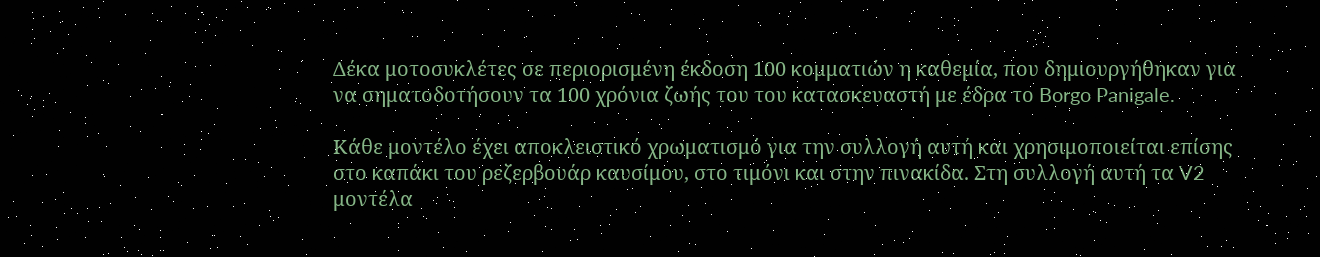Δέκα μοτοσυκλέτες σε περιορισμένη έκδοση 100 κομματιών η καθεμία, που δημιουργήθηκαν για να σηματοδοτήσουν τα 100 χρόνια ζωής του του κατασκευαστή με έδρα το Borgo Panigale.

Κάθε μοντέλο έχει αποκλειστικό χρωματισμό για την συλλογή αυτή και χρησιμοποιείται επίσης στο καπάκι του ρεζερβουάρ καυσίμου, στο τιμόνι και στην πινακίδα. Στη συλλογή αυτή τα V2 μοντέλα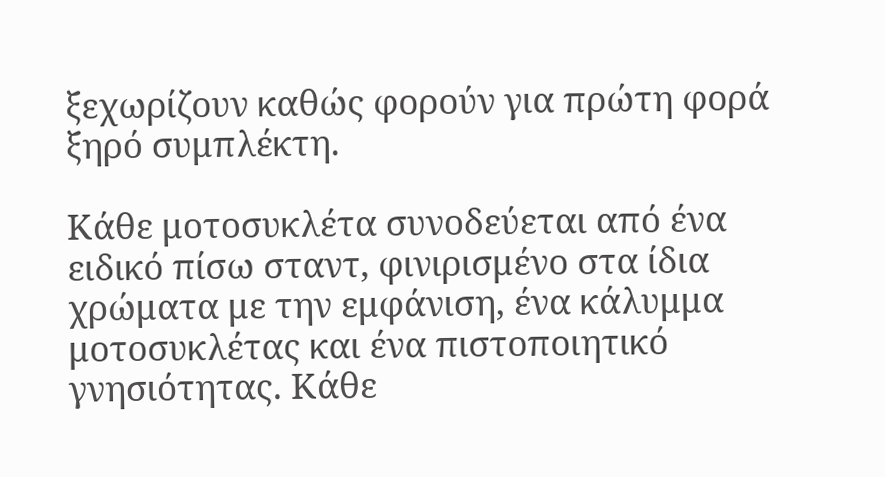ξεχωρίζουν καθώς φορούν για πρώτη φορά ξηρό συμπλέκτη.

Κάθε μοτοσυκλέτα συνοδεύεται από ένα ειδικό πίσω σταντ, φινιρισμένο στα ίδια χρώματα με την εμφάνιση, ένα κάλυμμα μοτοσυκλέτας και ένα πιστοποιητικό γνησιότητας. Κάθε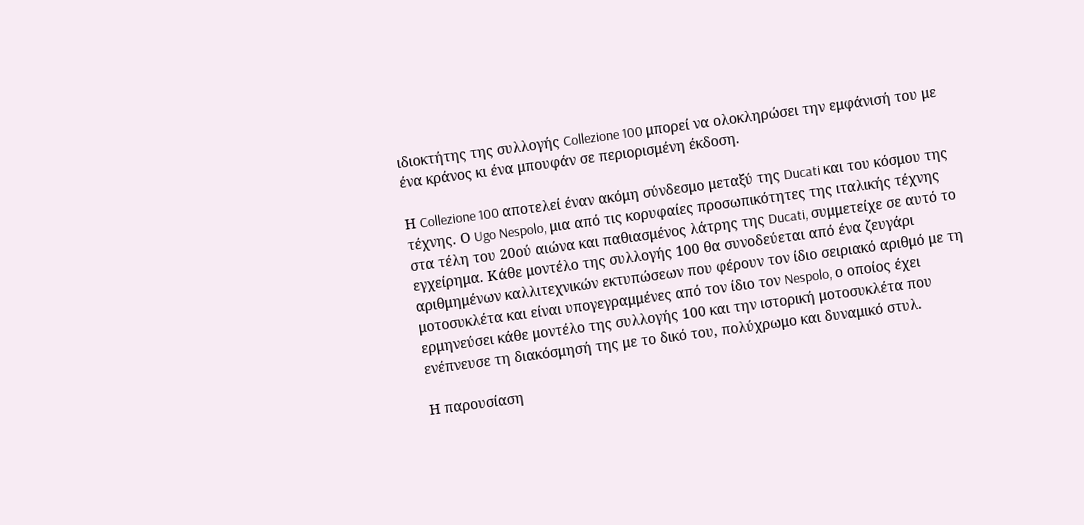ιδιοκτήτης της συλλογής Collezione 100 μπορεί να ολοκληρώσει την εμφάνισή του με ένα κράνος κι ένα μπουφάν σε περιορισμένη έκδοση.

Η Collezione 100 αποτελεί έναν ακόμη σύνδεσμο μεταξύ της Ducati και του κόσμου της τέχνης. Ο Ugo Nespolo, μια από τις κορυφαίες προσωπικότητες της ιταλικής τέχνης στα τέλη του 20ού αιώνα και παθιασμένος λάτρης της Ducati, συμμετείχε σε αυτό το εγχείρημα. Κάθε μοντέλο της συλλογής 100 θα συνοδεύεται από ένα ζευγάρι αριθμημένων καλλιτεχνικών εκτυπώσεων που φέρουν τον ίδιο σειριακό αριθμό με τη μοτοσυκλέτα και είναι υπογεγραμμένες από τον ίδιο τον Nespolo, ο οποίος έχει ερμηνεύσει κάθε μοντέλο της συλλογής 100 και την ιστορική μοτοσυκλέτα που ενέπνευσε τη διακόσμησή της με το δικό του, πολύχρωμο και δυναμικό στυλ.

Η παρουσίαση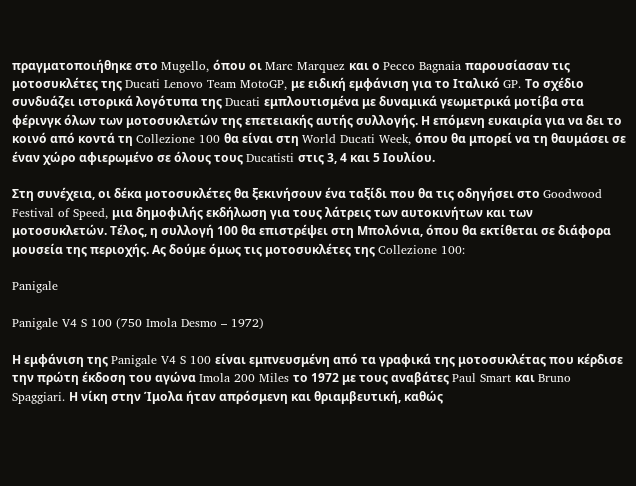πραγματοποιήθηκε στο Mugello, όπου οι Marc Marquez και ο Pecco Bagnaia παρουσίασαν τις μοτοσυκλέτες της Ducati Lenovo Team MotoGP, με ειδική εμφάνιση για το Ιταλικό GP. Το σχέδιο συνδυάζει ιστορικά λογότυπα της Ducati εμπλουτισμένα με δυναμικά γεωμετρικά μοτίβα στα φέρινγκ όλων των μοτοσυκλετών της επετειακής αυτής συλλογής. Η επόμενη ευκαιρία για να δει το κοινό από κοντά τη Collezione 100 θα είναι στη World Ducati Week, όπου θα μπορεί να τη θαυμάσει σε έναν χώρο αφιερωμένο σε όλους τους Ducatisti στις 3, 4 και 5 Ιουλίου.

Στη συνέχεια, οι δέκα μοτοσυκλέτες θα ξεκινήσουν ένα ταξίδι που θα τις οδηγήσει στο Goodwood Festival of Speed, μια δημοφιλής εκδήλωση για τους λάτρεις των αυτοκινήτων και των μοτοσυκλετών. Τέλος, η συλλογή 100 θα επιστρέψει στη Μπολόνια, όπου θα εκτίθεται σε διάφορα μουσεία της περιοχής. Ας δούμε όμως τις μοτοσυκλέτες της Collezione 100:

Panigale

Panigale V4 S 100 (750 Imola Desmo – 1972)

Η εμφάνιση της Panigale V4 S 100 είναι εμπνευσμένη από τα γραφικά της μοτοσυκλέτας που κέρδισε την πρώτη έκδοση του αγώνα Imola 200 Miles το 1972 με τους αναβάτες Paul Smart και Bruno Spaggiari. Η νίκη στην Ίμολα ήταν απρόσμενη και θριαμβευτική, καθώς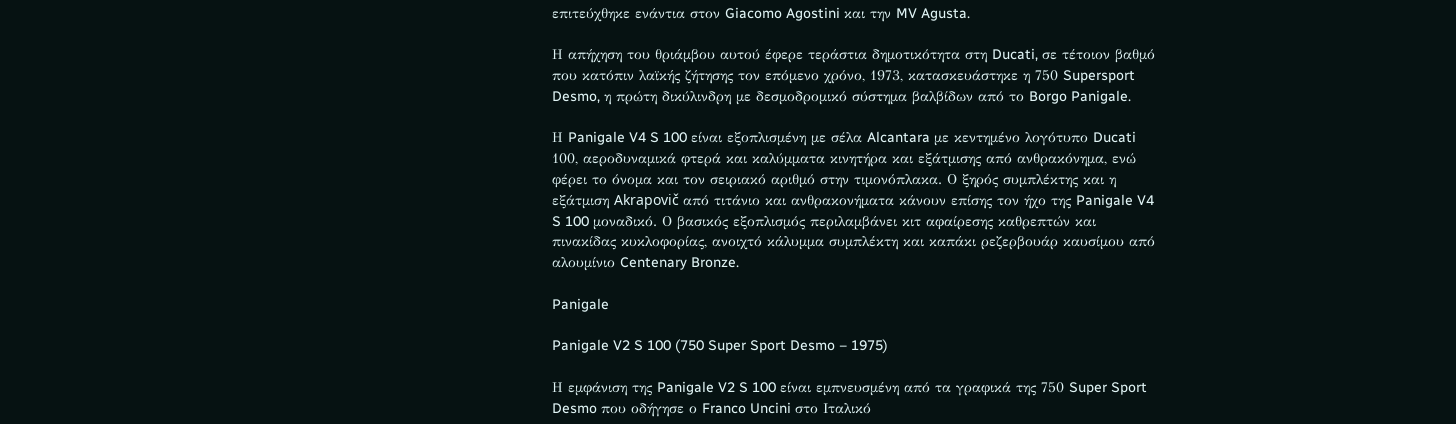επιτεύχθηκε ενάντια στον Giacomo Agostini και την MV Agusta.

Η απήχηση του θριάμβου αυτού έφερε τεράστια δημοτικότητα στη Ducati, σε τέτοιον βαθμό που κατόπιν λαϊκής ζήτησης τον επόμενο χρόνο, 1973, κατασκευάστηκε η 750 Supersport Desmo, η πρώτη δικύλινδρη με δεσμοδρομικό σύστημα βαλβίδων από το Borgo Panigale.

Η Panigale V4 S 100 είναι εξοπλισμένη με σέλα Alcantara με κεντημένο λογότυπο Ducati 100, αεροδυναμικά φτερά και καλύμματα κινητήρα και εξάτμισης από ανθρακόνημα, ενώ φέρει το όνομα και τον σειριακό αριθμό στην τιμονόπλακα. Ο ξηρός συμπλέκτης και η εξάτμιση Akrapovič από τιτάνιο και ανθρακονήματα κάνουν επίσης τον ήχο της Panigale V4 S 100 μοναδικό. Ο βασικός εξοπλισμός περιλαμβάνει κιτ αφαίρεσης καθρεπτών και πινακίδας κυκλοφορίας, ανοιχτό κάλυμμα συμπλέκτη και καπάκι ρεζερβουάρ καυσίμου από αλουμίνιο Centenary Bronze.

Panigale

Panigale V2 S 100 (750 Super Sport Desmo – 1975)

Η εμφάνιση της Panigale V2 S 100 είναι εμπνευσμένη από τα γραφικά της 750 Super Sport Desmo που οδήγησε ο Franco Uncini στο Ιταλικό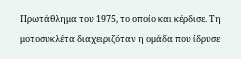Πρωτάθλημα του 1975, το οποίο και κέρδισε. Τη μοτοσυκλέτα διαχειριζόταν η ομάδα που ίδρυσε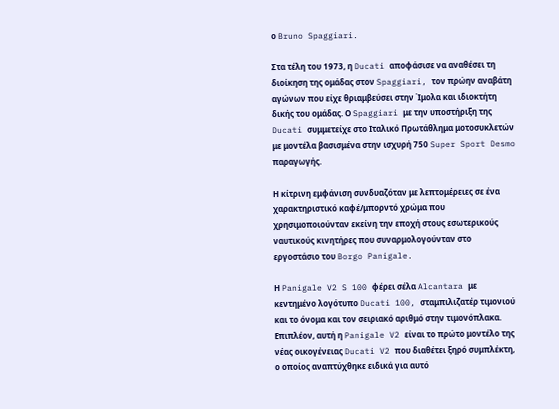ο Bruno Spaggiari.

Στα τέλη του 1973, η Ducati αποφάσισε να αναθέσει τη διοίκηση της ομάδας στον Spaggiari, τον πρώην αναβάτη αγώνων που είχε θριαμβεύσει στην Ίμολα και ιδιοκτήτη δικής του ομάδας. Ο Spaggiari με την υποστήριξη της Ducati συμμετείχε στο Ιταλικό Πρωτάθλημα μοτοσυκλετών με μοντέλα βασισμένα στην ισχυρή 750 Super Sport Desmo παραγωγής.

Η κίτρινη εμφάνιση συνδυαζόταν με λεπτομέρειες σε ένα χαρακτηριστικό καφέ/μπορντό χρώμα που χρησιμοποιούνταν εκείνη την εποχή στους εσωτερικούς ναυτικούς κινητήρες που συναρμολογούνταν στο εργοστάσιο του Borgo Panigale.

Η Panigale V2 S 100 φέρει σέλα Alcantara με κεντημένο λογότυπο Ducati 100, σταμπιλιζατέρ τιμονιού και το όνομα και τον σειριακό αριθμό στην τιμονόπλακα. Επιπλέον, αυτή η Panigale V2 είναι το πρώτο μοντέλο της νέας οικογένειας Ducati V2 που διαθέτει ξηρό συμπλέκτη, ο οποίος αναπτύχθηκε ειδικά για αυτό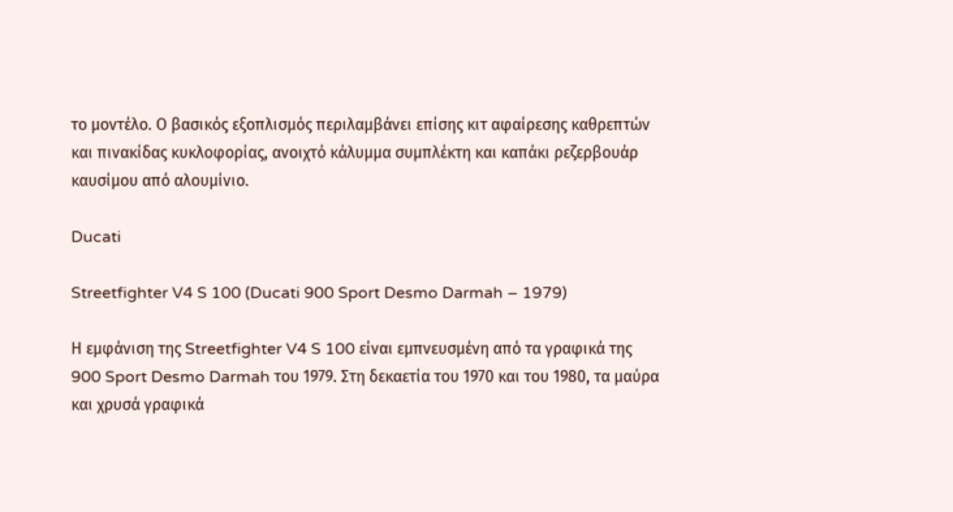το μοντέλο. Ο βασικός εξοπλισμός περιλαμβάνει επίσης κιτ αφαίρεσης καθρεπτών και πινακίδας κυκλοφορίας, ανοιχτό κάλυμμα συμπλέκτη και καπάκι ρεζερβουάρ καυσίμου από αλουμίνιο.

Ducati

Streetfighter V4 S 100 (Ducati 900 Sport Desmo Darmah – 1979)

Η εμφάνιση της Streetfighter V4 S 100 είναι εμπνευσμένη από τα γραφικά της 900 Sport Desmo Darmah του 1979. Στη δεκαετία του 1970 και του 1980, τα μαύρα και χρυσά γραφικά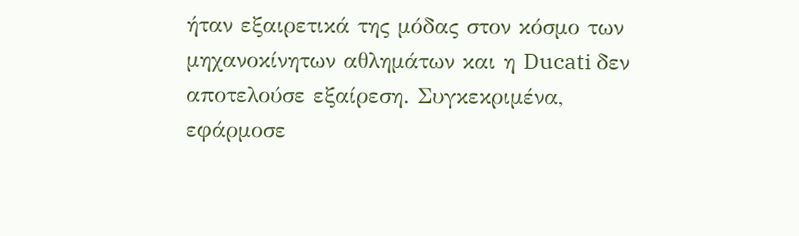ήταν εξαιρετικά της μόδας στον κόσμο των μηχανοκίνητων αθλημάτων και η Ducati δεν αποτελούσε εξαίρεση. Συγκεκριμένα, εφάρμοσε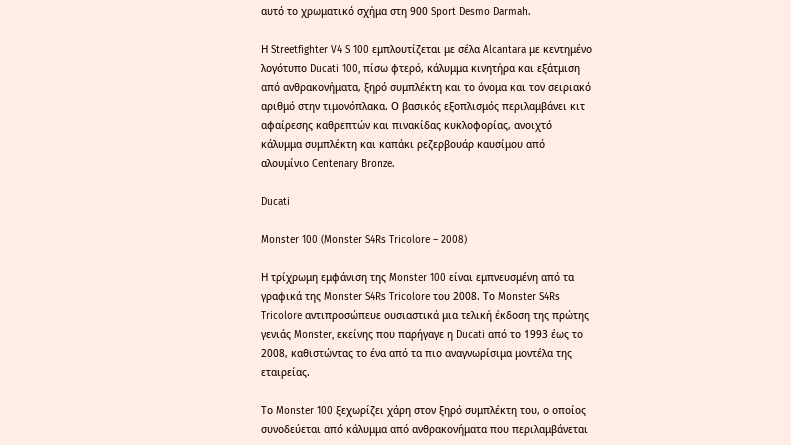αυτό το χρωματικό σχήμα στη 900 Sport Desmo Darmah.

Η Streetfighter V4 S 100 εμπλουτίζεται με σέλα Alcantara με κεντημένο λογότυπο Ducati 100, πίσω φτερό, κάλυμμα κινητήρα και εξάτμιση από ανθρακονήματα, ξηρό συμπλέκτη και το όνομα και τον σειριακό αριθμό στην τιμονόπλακα. Ο βασικός εξοπλισμός περιλαμβάνει κιτ αφαίρεσης καθρεπτών και πινακίδας κυκλοφορίας, ανοιχτό κάλυμμα συμπλέκτη και καπάκι ρεζερβουάρ καυσίμου από αλουμίνιο Centenary Bronze.

Ducati

Monster 100 (Monster S4Rs Tricolore – 2008)

Η τρίχρωμη εμφάνιση της Monster 100 είναι εμπνευσμένη από τα γραφικά της Monster S4Rs Tricolore του 2008. Το Monster S4Rs Tricolore αντιπροσώπευε ουσιαστικά μια τελική έκδοση της πρώτης γενιάς Monster, εκείνης που παρήγαγε η Ducati από το 1993 έως το 2008, καθιστώντας το ένα από τα πιο αναγνωρίσιμα μοντέλα της εταιρείας.

Το Monster 100 ξεχωρίζει χάρη στον ξηρό συμπλέκτη του, ο οποίος συνοδεύεται από κάλυμμα από ανθρακονήματα που περιλαμβάνεται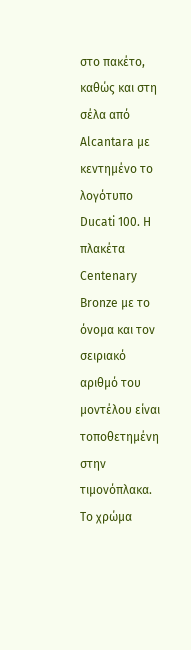στο πακέτο, καθώς και στη σέλα από Alcantara με κεντημένο το λογότυπο Ducati 100. Η πλακέτα Centenary Bronze με το όνομα και τον σειριακό αριθμό του μοντέλου είναι τοποθετημένη στην τιμονόπλακα. Το χρώμα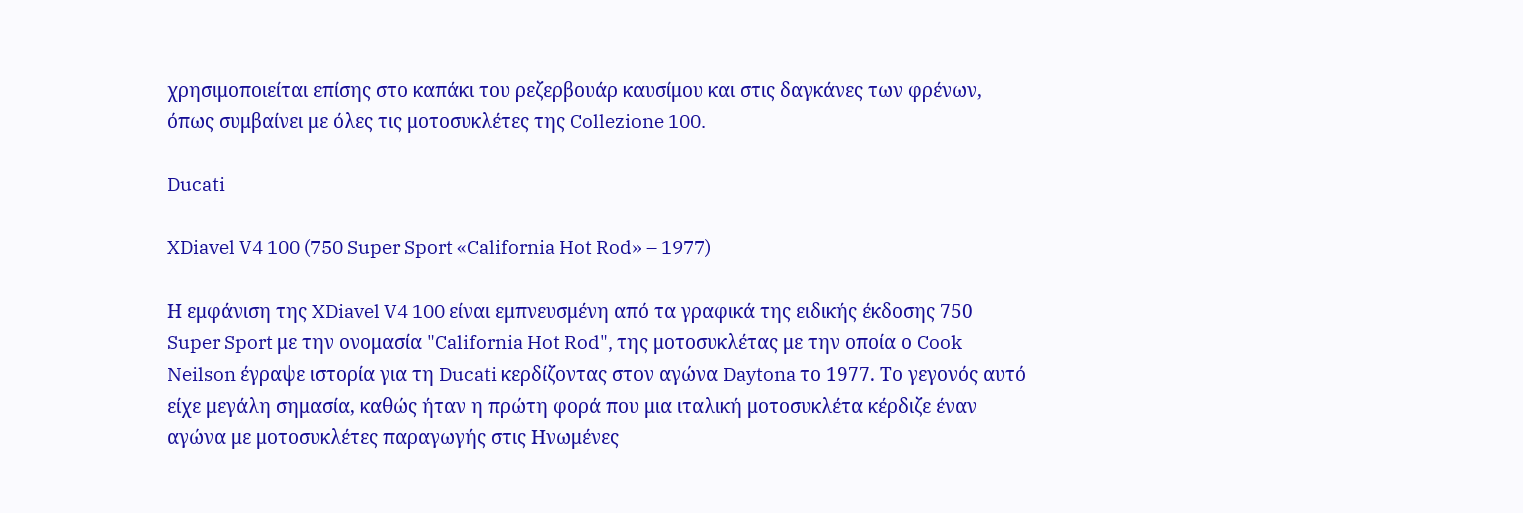χρησιμοποιείται επίσης στο καπάκι του ρεζερβουάρ καυσίμου και στις δαγκάνες των φρένων, όπως συμβαίνει με όλες τις μοτοσυκλέτες της Collezione 100.

Ducati

XDiavel V4 100 (750 Super Sport «California Hot Rod» – 1977)

Η εμφάνιση της XDiavel V4 100 είναι εμπνευσμένη από τα γραφικά της ειδικής έκδοσης 750 Super Sport με την ονομασία "California Hot Rod", της μοτοσυκλέτας με την οποία ο Cook Neilson έγραψε ιστορία για τη Ducati κερδίζοντας στον αγώνα Daytona το 1977. Το γεγονός αυτό είχε μεγάλη σημασία, καθώς ήταν η πρώτη φορά που μια ιταλική μοτοσυκλέτα κέρδιζε έναν αγώνα με μοτοσυκλέτες παραγωγής στις Ηνωμένες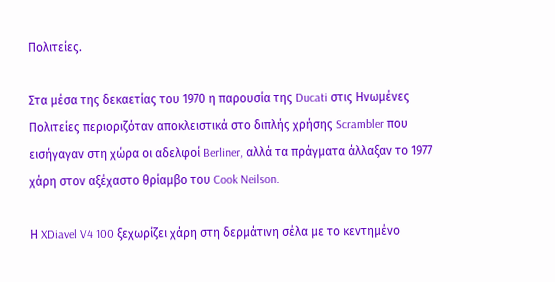Πολιτείες.

Στα μέσα της δεκαετίας του 1970 η παρουσία της Ducati στις Ηνωμένες Πολιτείες περιοριζόταν αποκλειστικά στο διπλής χρήσης Scrambler που εισήγαγαν στη χώρα οι αδελφοί Berliner, αλλά τα πράγματα άλλαξαν το 1977 χάρη στον αξέχαστο θρίαμβο του Cook Neilson.

Η XDiavel V4 100 ξεχωρίζει χάρη στη δερμάτινη σέλα με το κεντημένο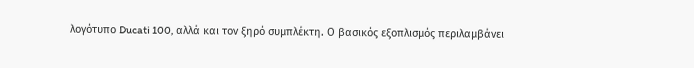λογότυπο Ducati 100, αλλά και τον ξηρό συμπλέκτη. Ο βασικός εξοπλισμός περιλαμβάνει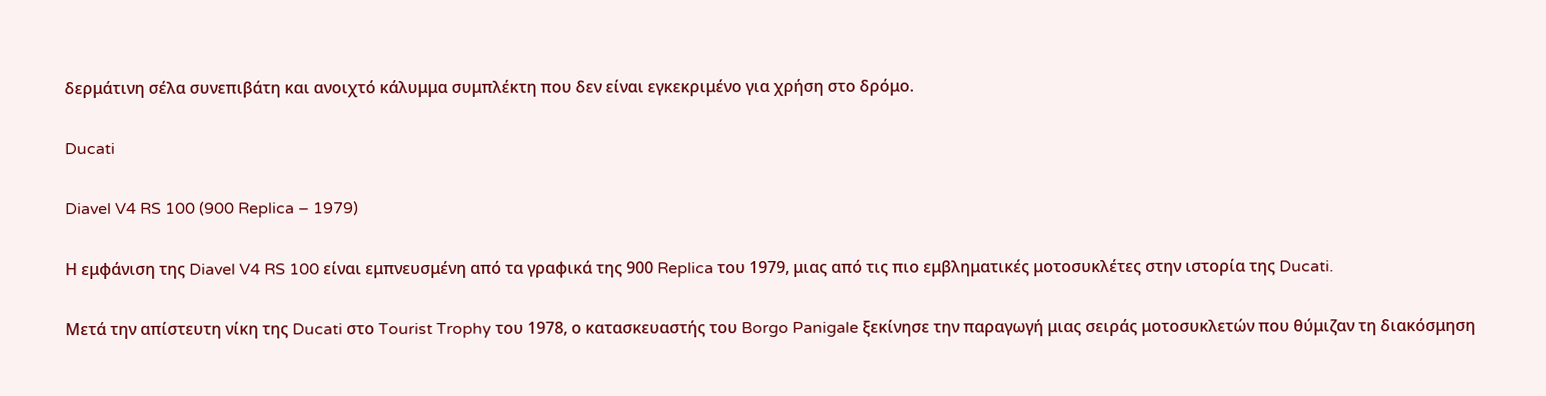δερμάτινη σέλα συνεπιβάτη και ανοιχτό κάλυμμα συμπλέκτη που δεν είναι εγκεκριμένο για χρήση στο δρόμο.

Ducati

Diavel V4 RS 100 (900 Replica – 1979)

Η εμφάνιση της Diavel V4 RS 100 είναι εμπνευσμένη από τα γραφικά της 900 Replica του 1979, μιας από τις πιο εμβληματικές μοτοσυκλέτες στην ιστορία της Ducati.

Μετά την απίστευτη νίκη της Ducati στο Tourist Trophy του 1978, ο κατασκευαστής του Borgo Panigale ξεκίνησε την παραγωγή μιας σειράς μοτοσυκλετών που θύμιζαν τη διακόσμηση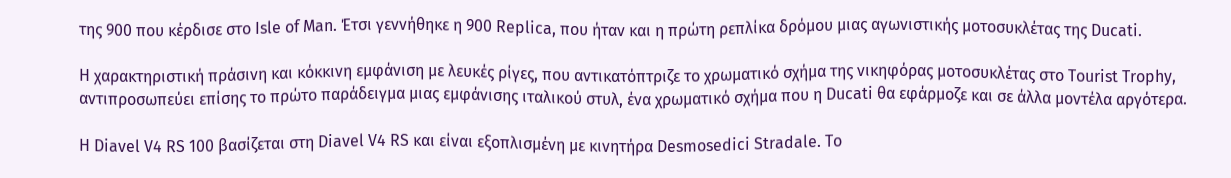της 900 που κέρδισε στο Isle of Man. Έτσι γεννήθηκε η 900 Replica, που ήταν και η πρώτη ρεπλίκα δρόμου μιας αγωνιστικής μοτοσυκλέτας της Ducati.

Η χαρακτηριστική πράσινη και κόκκινη εμφάνιση με λευκές ρίγες, που αντικατόπτριζε το χρωματικό σχήμα της νικηφόρας μοτοσυκλέτας στο Tourist Trophy, αντιπροσωπεύει επίσης το πρώτο παράδειγμα μιας εμφάνισης ιταλικού στυλ, ένα χρωματικό σχήμα που η Ducati θα εφάρμοζε και σε άλλα μοντέλα αργότερα.

Η Diavel V4 RS 100 βασίζεται στη Diavel V4 RS και είναι εξοπλισμένη με κινητήρα Desmosedici Stradale. Το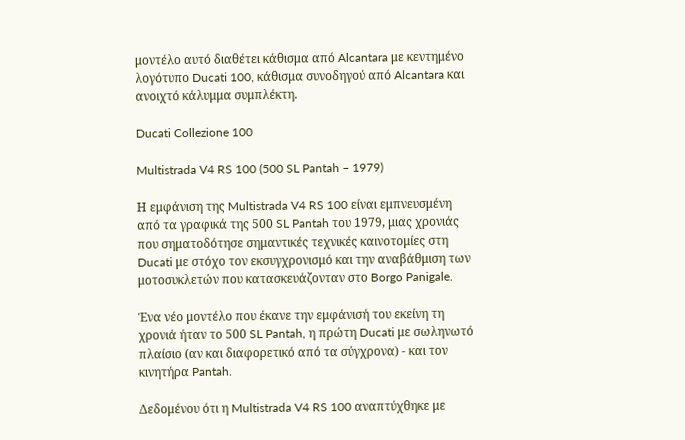μοντέλο αυτό διαθέτει κάθισμα από Alcantara με κεντημένο λογότυπο Ducati 100, κάθισμα συνοδηγού από Alcantara και ανοιχτό κάλυμμα συμπλέκτη.

Ducati Collezione 100

Multistrada V4 RS 100 (500 SL Pantah – 1979)

Η εμφάνιση της Multistrada V4 RS 100 είναι εμπνευσμένη από τα γραφικά της 500 SL Pantah του 1979, μιας χρονιάς που σηματοδότησε σημαντικές τεχνικές καινοτομίες στη Ducati με στόχο τον εκσυγχρονισμό και την αναβάθμιση των μοτοσυκλετών που κατασκευάζονταν στο Borgo Panigale.

Ένα νέο μοντέλο που έκανε την εμφάνισή του εκείνη τη χρονιά ήταν το 500 SL Pantah, η πρώτη Ducati με σωληνωτό πλαίσιο (αν και διαφορετικό από τα σύγχρονα) - και τον κινητήρα Pantah.

Δεδομένου ότι η Multistrada V4 RS 100 αναπτύχθηκε με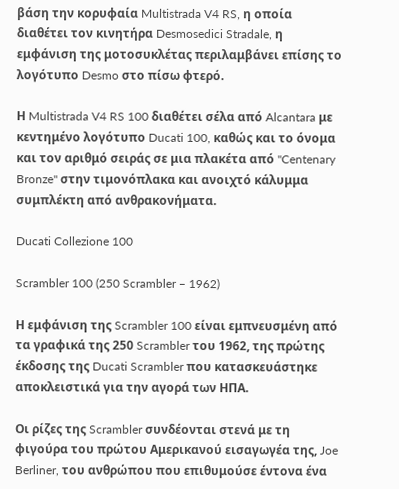βάση την κορυφαία Multistrada V4 RS, η οποία διαθέτει τον κινητήρα Desmosedici Stradale, η εμφάνιση της μοτοσυκλέτας περιλαμβάνει επίσης το λογότυπο Desmo στο πίσω φτερό.

Η Multistrada V4 RS 100 διαθέτει σέλα από Alcantara με κεντημένο λογότυπο Ducati 100, καθώς και το όνομα και τον αριθμό σειράς σε μια πλακέτα από "Centenary Bronze" στην τιμονόπλακα και ανοιχτό κάλυμμα συμπλέκτη από ανθρακονήματα.

Ducati Collezione 100

Scrambler 100 (250 Scrambler – 1962)

Η εμφάνιση της Scrambler 100 είναι εμπνευσμένη από τα γραφικά της 250 Scrambler του 1962, της πρώτης έκδοσης της Ducati Scrambler που κατασκευάστηκε αποκλειστικά για την αγορά των ΗΠΑ.

Οι ρίζες της Scrambler συνδέονται στενά με τη φιγούρα του πρώτου Αμερικανού εισαγωγέα της, Joe Berliner, του ανθρώπου που επιθυμούσε έντονα ένα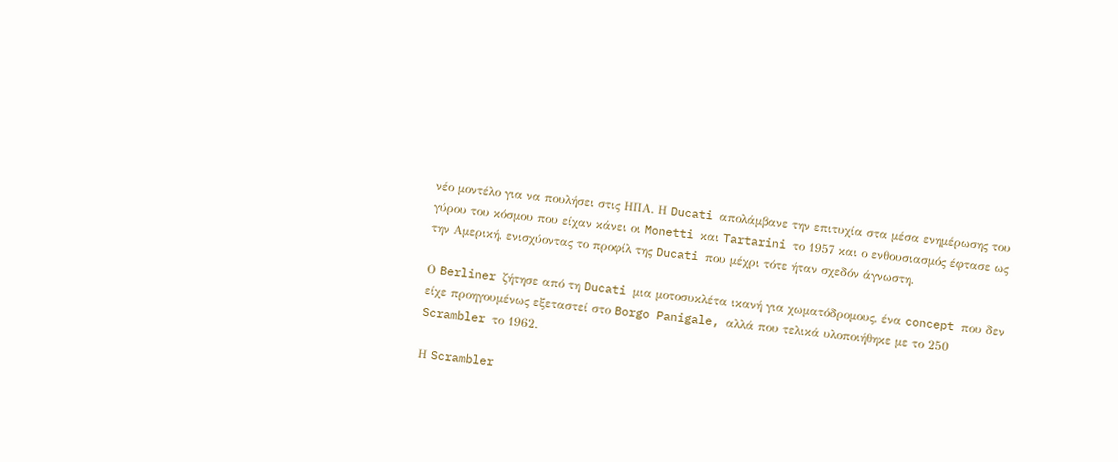νέο μοντέλο για να πουλήσει στις ΗΠΑ. Η Ducati απολάμβανε την επιτυχία στα μέσα ενημέρωσης του γύρου του κόσμου που είχαν κάνει οι Monetti και Tartarini το 1957 και ο ενθουσιασμός έφτασε ως την Αμερική, ενισχύοντας το προφίλ της Ducati που μέχρι τότε ήταν σχεδόν άγνωστη.

Ο Berliner ζήτησε από τη Ducati μια μοτοσυκλέτα ικανή για χωματόδρομους, ένα concept που δεν είχε προηγουμένως εξεταστεί στο Borgo Panigale, αλλά που τελικά υλοποιήθηκε με το 250 Scrambler το 1962.

Η Scrambler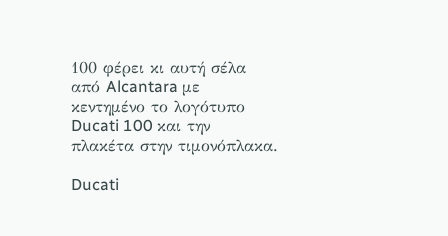100 φέρει κι αυτή σέλα από Alcantara με κεντημένο το λογότυπο Ducati 100 και την πλακέτα στην τιμονόπλακα.

Ducati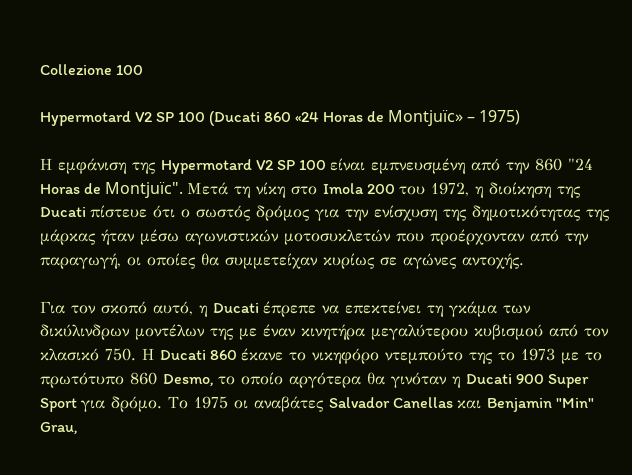Collezione 100

Hypermotard V2 SP 100 (Ducati 860 «24 Horas de Montjuïc» – 1975)

Η εμφάνιση της Hypermotard V2 SP 100 είναι εμπνευσμένη από την 860 "24 Horas de Montjuïc". Μετά τη νίκη στο Imola 200 του 1972, η διοίκηση της Ducati πίστευε ότι ο σωστός δρόμος για την ενίσχυση της δημοτικότητας της μάρκας ήταν μέσω αγωνιστικών μοτοσυκλετών που προέρχονταν από την παραγωγή, οι οποίες θα συμμετείχαν κυρίως σε αγώνες αντοχής.

Για τον σκοπό αυτό, η Ducati έπρεπε να επεκτείνει τη γκάμα των δικύλινδρων μοντέλων της με έναν κινητήρα μεγαλύτερου κυβισμού από τον κλασικό 750. Η Ducati 860 έκανε το νικηφόρο ντεμπούτο της το 1973 με το πρωτότυπο 860 Desmo, το οποίο αργότερα θα γινόταν η Ducati 900 Super Sport για δρόμο. Το 1975 οι αναβάτες Salvador Canellas και Benjamin "Min" Grau,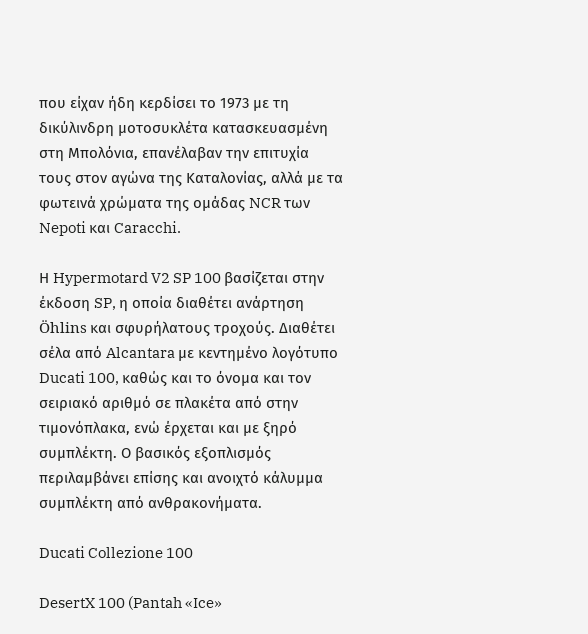που είχαν ήδη κερδίσει το 1973 με τη δικύλινδρη μοτοσυκλέτα κατασκευασμένη στη Μπολόνια, επανέλαβαν την επιτυχία τους στον αγώνα της Καταλονίας, αλλά με τα φωτεινά χρώματα της ομάδας NCR των Nepoti και Caracchi.

Η Hypermotard V2 SP 100 βασίζεται στην έκδοση SP, η οποία διαθέτει ανάρτηση Öhlins και σφυρήλατους τροχούς. Διαθέτει σέλα από Alcantara με κεντημένο λογότυπο Ducati 100, καθώς και το όνομα και τον σειριακό αριθμό σε πλακέτα από στην τιμονόπλακα, ενώ έρχεται και με ξηρό συμπλέκτη. Ο βασικός εξοπλισμός περιλαμβάνει επίσης και ανοιχτό κάλυμμα συμπλέκτη από ανθρακονήματα.

Ducati Collezione 100

DesertX 100 (Pantah «Ice»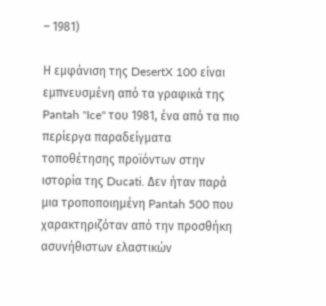– 1981)

Η εμφάνιση της DesertX 100 είναι εμπνευσμένη από τα γραφικά της Pantah "Ice" του 1981, ένα από τα πιο περίεργα παραδείγματα τοποθέτησης προϊόντων στην ιστορία της Ducati. Δεν ήταν παρά μια τροποποιημένη Pantah 500 που χαρακτηριζόταν από την προσθήκη ασυνήθιστων ελαστικών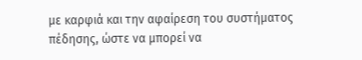με καρφιά και την αφαίρεση του συστήματος πέδησης, ώστε να μπορεί να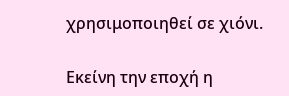χρησιμοποιηθεί σε χιόνι.

Εκείνη την εποχή η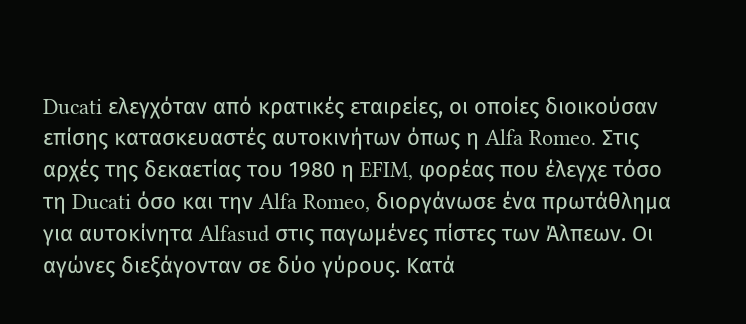Ducati ελεγχόταν από κρατικές εταιρείες, οι οποίες διοικούσαν επίσης κατασκευαστές αυτοκινήτων όπως η Alfa Romeo. Στις αρχές της δεκαετίας του 1980 η EFIM, φορέας που έλεγχε τόσο τη Ducati όσο και την Alfa Romeo, διοργάνωσε ένα πρωτάθλημα για αυτοκίνητα Alfasud στις παγωμένες πίστες των Άλπεων. Οι αγώνες διεξάγονταν σε δύο γύρους. Κατά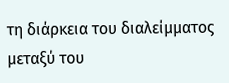τη διάρκεια του διαλείμματος μεταξύ του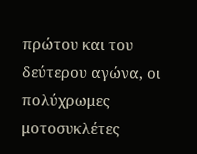πρώτου και του δεύτερου αγώνα, οι πολύχρωμες μοτοσυκλέτες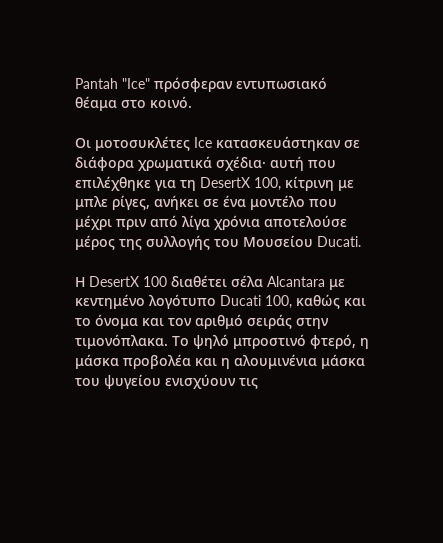Pantah "Ice" πρόσφεραν εντυπωσιακό θέαμα στο κοινό.

Οι μοτοσυκλέτες Ice κατασκευάστηκαν σε διάφορα χρωματικά σχέδια· αυτή που επιλέχθηκε για τη DesertX 100, κίτρινη με μπλε ρίγες, ανήκει σε ένα μοντέλο που μέχρι πριν από λίγα χρόνια αποτελούσε μέρος της συλλογής του Μουσείου Ducati.

Η DesertX 100 διαθέτει σέλα Alcantara με κεντημένο λογότυπο Ducati 100, καθώς και το όνομα και τον αριθμό σειράς στην τιμονόπλακα. Το ψηλό μπροστινό φτερό, η μάσκα προβολέα και η αλουμινένια μάσκα του ψυγείου ενισχύουν τις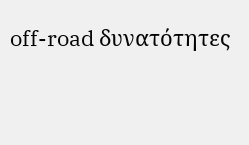off-road δυνατότητες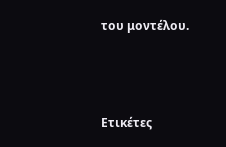του μοντέλου.



Ετικέτες